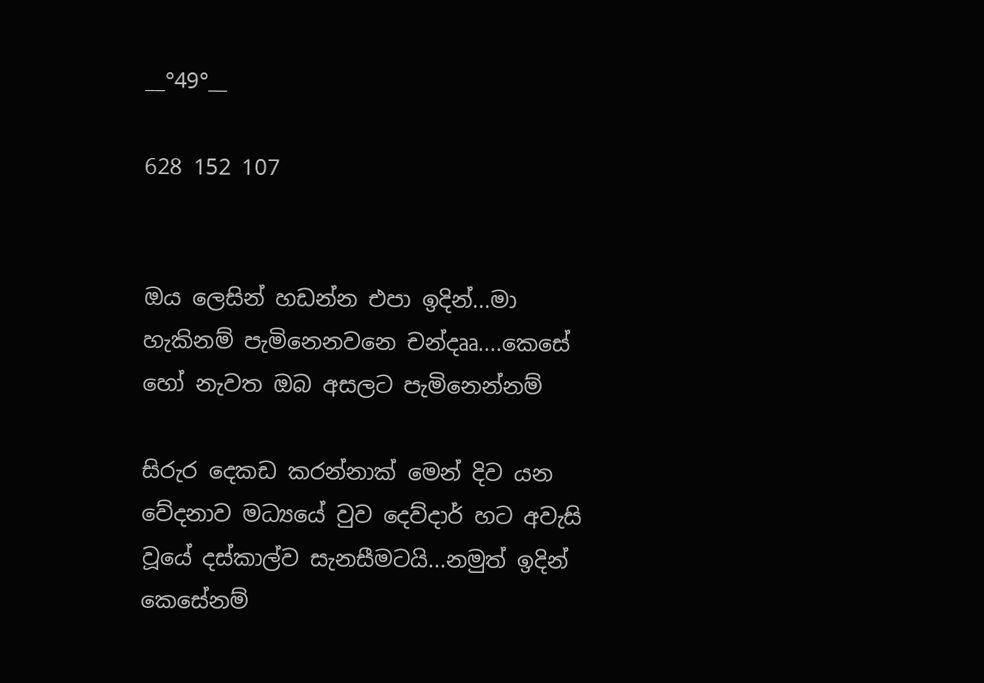__°49°__

628 152 107


ඔය ලෙසින් හඩන්න එපා ඉදින්...මා හැකිනම් පැමිනෙනවනෙ චන්දෲ....කෙසේ හෝ නැවත ඔබ අසලට පැමිනෙන්නම්

සිරුර දෙකඩ කරන්නාක් මෙන් දිව යන වේදනාව මධ්‍යයේ වුව දෙව්දාර් හට අවැසි වූයේ දස්කාල්ව සැනසීමටයි...නමුත් ඉදින් කෙසේනම්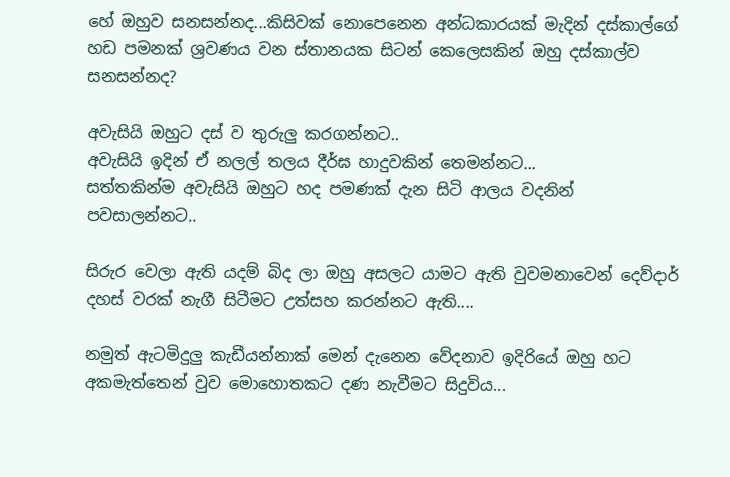හේ ඔහුව සනසන්නද...කිසිවක් නොපෙනෙන අන්ධකාරයක් මැදින් දස්කාල්ගේ හඩ පමනක් ශ්‍රවණය වන ස්තානයක සිටන් කෙලෙසකින් ඔහු දස්කාල්ව සනසන්නද?

අවැසියි ඔහුට දස් ව තුරුලු කරගන්නට..
අවැසියි ඉදින් ඒ නලල් තලය දීර්ඝ හාදුවකින් තෙමන්නට...
සත්තකින්ම අවැසියි ඔහුට හද පමණක් දැන සිටි ආලය වදනින් පවසාලන්නට..

සිරුර වෙලා ඇති යදම් බිද ලා ඔහු අසලට යාමට ඇති වුවමනාවෙන් දෙව්දාර් දහස් වරක් නැගී සිටීමට උත්සහ කරන්නට ඇති....

නමුත් ඇටමිදුලු කැඩීයන්නාක් මෙන් දැනෙන වේදනාව ඉදිරියේ ඔහු හට අකමැත්තෙන් වුව මොහොතකට දණ නැවීමට සිදුවිය...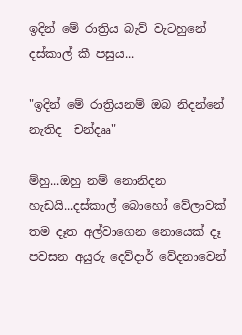ඉදින් මේ රාත්‍රිය බැව් වැටහුනේ දස්කාල් කී පසුය...

"ඉදින් මේ රාත්‍රියනම් ඔබ නිදන්නේ නැතිද  චන්දෲ"

ම්හු...ඔහු නම් නොනිදන හැඩයි...දස්කාල් බොහෝ වේලාවක් තම දෑත අල්වාගෙන නොයෙක් දෑ පවසන අයුරු දෙව්දාර් වේදනාවෙන්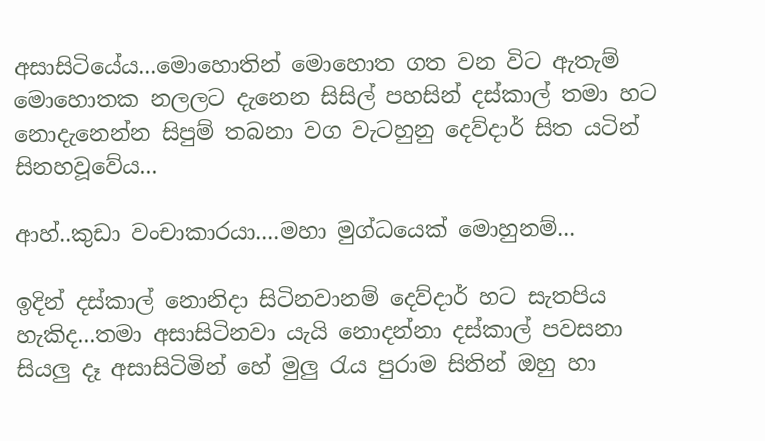අසාසිටියේය...මොහොතින් මොහොත ගත වන විට ඇතැම් මොහොතක නලලට දැනෙන සිසිල් පහසින් දස්කාල් තමා හට නොදැනෙන්න සිපුම් තබනා වග වැටහුනු දෙව්දාර් සිත යටින් සිනහවූවේය...

ආහ්..කුඩා වංචාකාරයා....මහා මුග්ධයෙක් මොහුනම්...

ඉදින් දස්කාල් නොනිදා සිටිනවානම් දෙව්දාර් හට සැතපිය හැකිද...තමා අසාසිටිනවා යැයි නොදන්නා දස්කාල් පවසනා සියලු දෑ අසාසිටිමින් හේ මුලු රැය පුරාම සිතින් ඔහු හා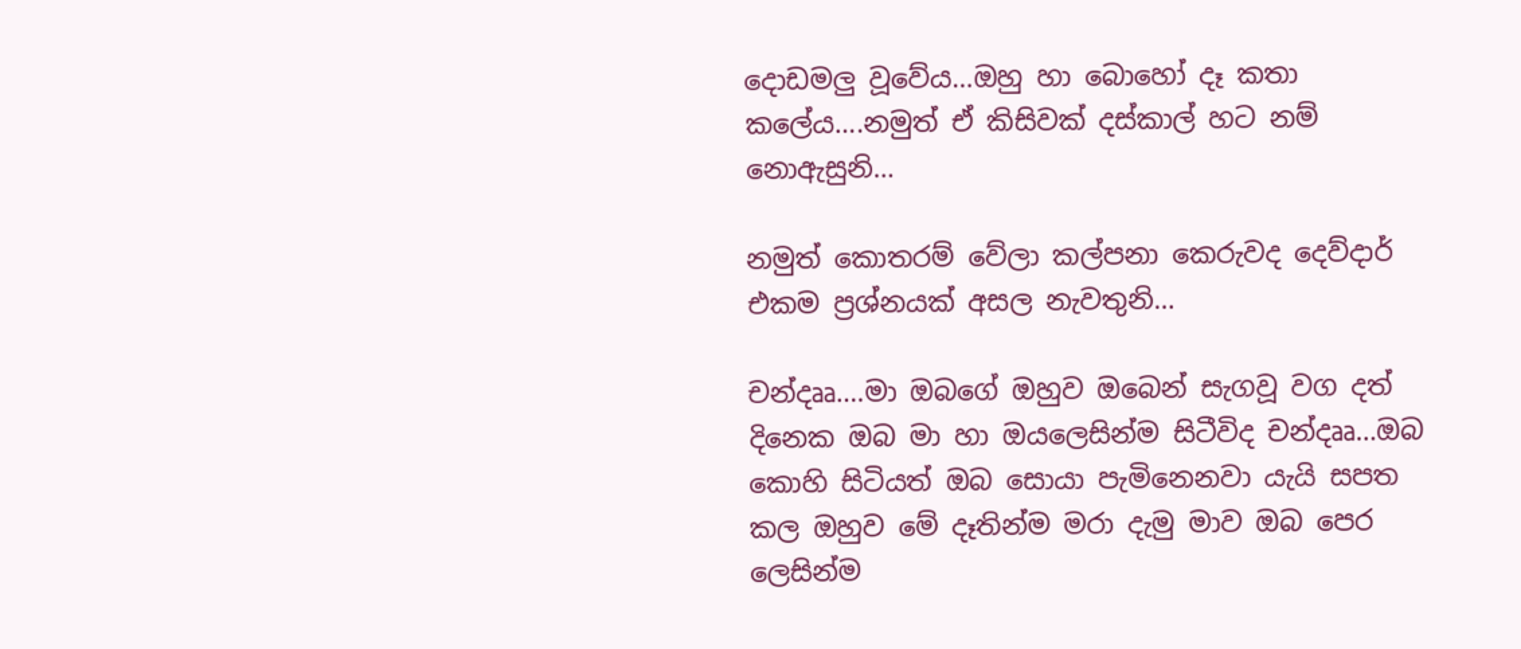දොඩමලු වූවේය...ඔහු හා බොහෝ දෑ කතා කලේය....නමුත් ඒ කිසිවක් දස්කාල් හට නම් නොඇසුනි...

නමුත් කොතරම් වේලා කල්පනා කෙරුවද දෙව්දාර් එකම ප්‍රශ්නයක් අසල නැවතුනි...

චන්දෲ....මා ඔබගේ ඔහුව ඔබෙන් සැගවූ වග දත් දිනෙක ඔබ මා හා ඔයලෙසින්ම සිටීවිද චන්දෲ...ඔබ කොහි සිටියත් ඔබ සොයා පැමිනෙනවා යැයි සපත කල ඔහුව මේ දෑතින්ම මරා දැමු මාව ඔබ පෙර ලෙසින්ම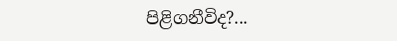පිළිගනීවිද?...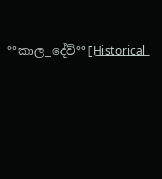°°කාල_දේව්°°[H͟i͟s͟t͟o͟r͟i͟c͟a͟l͟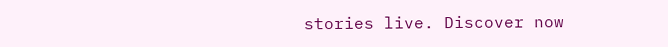stories live. Discover now